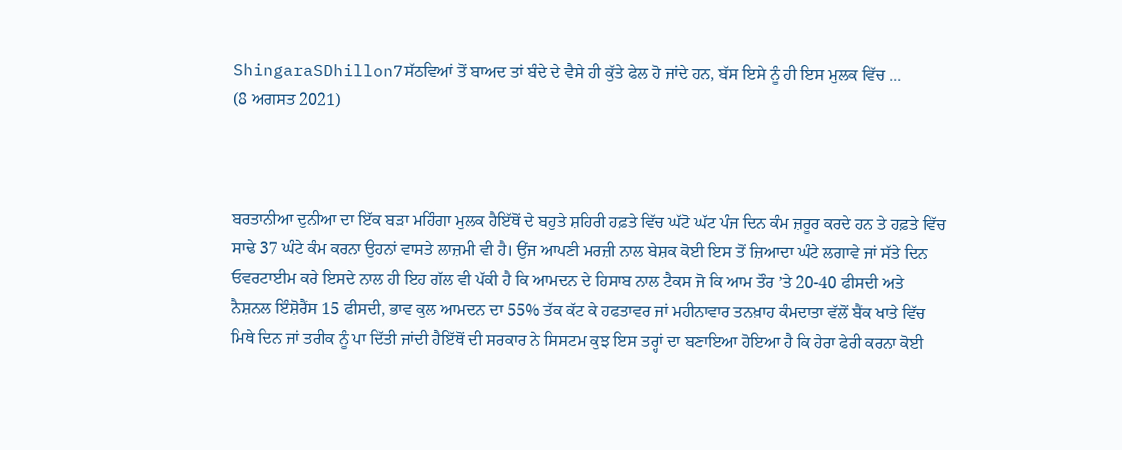ShingaraSDhillon7ਸੱਠਵਿਆਂ ਤੋਂ ਬਾਅਦ ਤਾਂ ਬੰਦੇ ਦੇ ਵੈਸੇ ਹੀ ਕੁੱਤੇ ਫੇਲ ਹੋ ਜਾਂਦੇ ਹਨ, ਬੱਸ ਇਸੇ ਨੂੰ ਹੀ ਇਸ ਮੁਲਕ ਵਿੱਚ ...
(8 ਅਗਸਤ 2021)



ਬਰਤਾਨੀਆ ਦੁਨੀਆ ਦਾ ਇੱਕ ਬੜਾ ਮਹਿੰਗਾ ਮੁਲਕ ਹੈਇੱਥੋਂ ਦੇ ਬਹੁਤੇ ਸ਼ਹਿਰੀ ਹਫ਼ਤੇ ਵਿੱਚ ਘੱਟੋ ਘੱਟ ਪੰਜ ਦਿਨ ਕੰਮ ਜ਼ਰੂਰ ਕਰਦੇ ਹਨ ਤੇ ਹਫ਼ਤੇ ਵਿੱਚ ਸਾਢੇ 37 ਘੰਟੇ ਕੰਮ ਕਰਨਾ ਉਹਨਾਂ ਵਾਸਤੇ ਲਾਜ਼ਮੀ ਵੀ ਹੈ। ਉਂਜ ਆਪਣੀ ਮਰਜ਼ੀ ਨਾਲ ਬੇਸ਼ਕ ਕੋਈ ਇਸ ਤੋਂ ਜ਼ਿਆਦਾ ਘੰਟੇ ਲਗਾਵੇ ਜਾਂ ਸੱਤੇ ਦਿਨ ਓਵਰਟਾਈਮ ਕਰੇ ਇਸਦੇ ਨਾਲ ਹੀ ਇਹ ਗੱਲ ਵੀ ਪੱਕੀ ਹੈ ਕਿ ਆਮਦਨ ਦੇ ਹਿਸਾਬ ਨਾਲ ਟੈਕਸ ਜੋ ਕਿ ਆਮ ਤੌਰ ’ਤੇ 20-40 ਫੀਸਦੀ ਅਤੇ ਨੈਸ਼ਨਲ ਇੰਸ਼ੋਰੈਂਸ 15 ਫੀਸਦੀ, ਭਾਵ ਕੁਲ ਆਮਦਨ ਦਾ 55% ਤੱਕ ਕੱਟ ਕੇ ਹਫਤਾਵਰ ਜਾਂ ਮਹੀਨਾਵਾਰ ਤਨਖ਼ਾਹ ਕੰਮਦਾਤਾ ਵੱਲੋਂ ਬੈਂਕ ਖਾਤੇ ਵਿੱਚ ਮਿਥੇ ਦਿਨ ਜਾਂ ਤਰੀਕ ਨੂੰ ਪਾ ਦਿੱਤੀ ਜਾਂਦੀ ਹੈਇੱਥੋਂ ਦੀ ਸਰਕਾਰ ਨੇ ਸਿਸਟਮ ਕੁਝ ਇਸ ਤਰ੍ਹਾਂ ਦਾ ਬਣਾਇਆ ਹੋਇਆ ਹੈ ਕਿ ਹੇਰਾ ਫੇਰੀ ਕਰਨਾ ਕੋਈ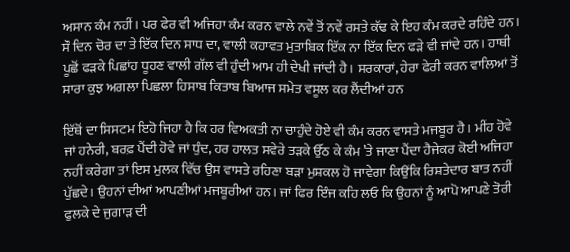ਅਸਾਨ ਕੰਮ ਨਹੀਂ। ਪਰ ਫੇਰ ਵੀ ਅਜਿਹਾ ਕੰਮ ਕਰਨ ਵਾਲੇ ਨਵੇਂ ਤੋਂ ਨਵੇਂ ਰਸਤੇ ਕੱਢ ਕੇ ਇਹ ਕੰਮ ਕਰਦੇ ਰਹਿੰਦੇ ਹਨ। ਸੌ ਦਿਨ ਚੋਰ ਦਾ ਤੇ ਇੱਕ ਦਿਨ ਸਾਧ ਦਾ, ਵਾਲੀ ਕਹਾਵਤ ਮੁਤਾਬਿਕ ਇੱਕ ਨਾ ਇੱਕ ਦਿਨ ਫੜੇ ਵੀ ਜਾਂਦੇ ਹਨ। ਹਾਥੀ ਪੂਛੋਂ ਫੜਕੇ ਪਿਛਾਂਹ ਧੂਹਣ ਵਾਲੀ ਗੱਲ ਵੀ ਹੁੰਦੀ ਆਮ ਹੀ ਦੇਖੀ ਜਾਂਦੀ ਹੈ। ਸਰਕਾਰਾਂ, ਹੇਰਾ ਫੇਰੀ ਕਰਨ ਵਾਲਿਆਂ ਤੋਂ ਸਾਰਾ ਕੁਝ ਅਗਲਾ ਪਿਛਲਾ ਹਿਸਾਬ ਕਿਤਾਬ ਬਿਆਜ ਸਮੇਤ ਵਸੂਲ ਕਰ ਲੈਂਦੀਆਂ ਹਨ

ਇੱਥੋਂ ਦਾ ਸਿਸਟਮ ਇਹੋ ਜਿਹਾ ਹੈ ਕਿ ਹਰ ਵਿਅਕਤੀ ਨਾ ਚਾਹੁੰਦੇ ਹੋਏ ਵੀ ਕੰਮ ਕਰਨ ਵਾਸਤੇ ਮਜਬੂਰ ਹੈ। ਮੀਂਹ ਹੋਵੇ ਜਾਂ ਹਨੇਰੀ, ਬਰਫ਼ ਪੈਂਦੀ ਹੋਵੇ ਜਾਂ ਧੁੰਦ, ਹਰ ਹਾਲਤ ਸਵੇਰੇ ਤੜਕੇ ਉੱਠ ਕੇ ਕੰਮ ’ਤੇ ਜਾਣਾ ਪੈਂਦਾ ਹੈਜੇਕਰ ਕੋਈ ਅਜਿਹਾ ਨਹੀਂ ਕਰੇਗਾ ਤਾਂ ਇਸ ਮੁਲਕ ਵਿੱਚ ਉਸ ਵਾਸਤੇ ਰਹਿਣਾ ਬੜਾ ਮੁਸ਼ਕਲ ਹੋ ਜਾਵੇਗਾ ਕਿਉਂਕਿ ਰਿਸ਼ਤੇਦਾਰ ਬਾਤ ਨਹੀਂ ਪੁੱਛਦੇ। ਉਹਨਾਂ ਦੀਆਂ ਆਪਣੀਆਂ ਮਜਬੂਰੀਆਂ ਹਨ। ਜਾਂ ਫਿਰ ਇੰਜ ਕਹਿ ਲਓ ਕਿ ਉਹਨਾਂ ਨੂੰ ਆਪੋ ਆਪਣੇ ਤੋਰੀ ਫੁਲਕੇ ਦੇ ਜੁਗਾੜ ਦੀ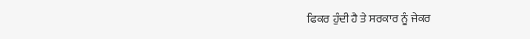ਫਿਕਰ ਹੁੰਦੀ ਹੈ ਤੇ ਸਰਕਾਰ ਨੂੰ ਜੇਕਰ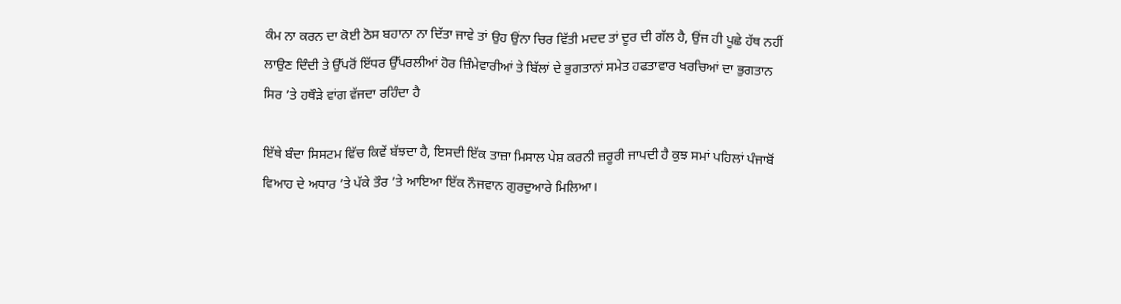ਕੰਮ ਨਾ ਕਰਨ ਦਾ ਕੋਈ ਠੋਸ ਬਹਾਨਾ ਨਾ ਦਿੱਤਾ ਜਾਵੇ ਤਾਂ ਉਹ ਉਂਨਾ ਚਿਰ ਵਿੱਤੀ ਮਦਦ ਤਾਂ ਦੂਰ ਦੀ ਗੱਲ ਹੈ, ਉਂਜ ਹੀ ਪੂਛੇ ਹੱਥ ਨਹੀਂ ਲਾਉਣ ਦਿੰਦੀ ਤੇ ਉੱਪਰੋਂ ਇੱਧਰ ਉੱਪਰਲੀਆਂ ਹੋਰ ਜ਼ਿੰਮੇਵਾਰੀਆਂ ਤੇ ਬਿੱਲਾਂ ਦੇ ਭੁਗਤਾਨਾਂ ਸਮੇਤ ਹਫਤਾਵਾਰ ਖਰਚਿਆਂ ਦਾ ਭੁਗਤਾਨ ਸਿਰ ’ਤੇ ਹਥੌੜੇ ਵਾਂਗ ਵੱਜਦਾ ਰਹਿੰਦਾ ਹੈ

ਇੱਥੇ ਬੰਦਾ ਸਿਸਟਮ ਵਿੱਚ ਕਿਵੇਂ ਬੱਝਦਾ ਹੈ, ਇਸਦੀ ਇੱਕ ਤਾਜ਼ਾ ਮਿਸਾਲ ਪੇਸ਼ ਕਰਨੀ ਜ਼ਰੂਰੀ ਜਾਪਦੀ ਹੈ ਕੁਝ ਸਮਾਂ ਪਹਿਲਾਂ ਪੰਜਾਬੋਂ ਵਿਆਹ ਦੇ ਅਧਾਰ ’ਤੇ ਪੱਕੇ ਤੌਰ ’ਤੇ ਆਇਆ ਇੱਕ ਨੌਜਵਾਨ ਗੁਰਦੁਆਰੇ ਮਿਲਿਆ।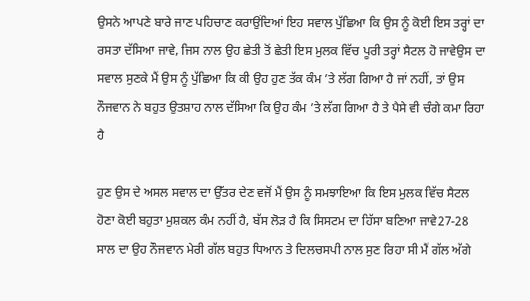ਉਸਨੇ ਆਪਣੇ ਬਾਰੇ ਜਾਣ ਪਹਿਚਾਣ ਕਰਾਉਂਦਿਆਂ ਇਹ ਸਵਾਲ ਪੁੱਛਿਆ ਕਿ ਉਸ ਨੂੰ ਕੋਈ ਇਸ ਤਰ੍ਹਾਂ ਦਾ ਰਸਤਾ ਦੱਸਿਆ ਜਾਵੇ, ਜਿਸ ਨਾਲ ਉਹ ਛੇਤੀ ਤੋਂ ਛੇਤੀ ਇਸ ਮੁਲਕ ਵਿੱਚ ਪੂਰੀ ਤਰ੍ਹਾਂ ਸੈਟਲ ਹੋ ਜਾਵੇਉਸ ਦਾ ਸਵਾਲ ਸੁਣਕੇ ਮੈਂ ਉਸ ਨੂੰ ਪੁੱਛਿਆ ਕਿ ਕੀ ਉਹ ਹੁਣ ਤੱਕ ਕੰਮ ’ਤੇ ਲੱਗ ਗਿਆ ਹੈ ਜਾਂ ਨਹੀਂ, ਤਾਂ ਉਸ ਨੌਜਵਾਨ ਨੇ ਬਹੁਤ ਉਤਸ਼ਾਹ ਨਾਲ ਦੱਸਿਆ ਕਿ ਉਹ ਕੰਮ ’ਤੇ ਲੱਗ ਗਿਆ ਹੈ ਤੇ ਪੈਸੇ ਵੀ ਚੰਗੇ ਕਮਾ ਰਿਹਾ ਹੈ

ਹੁਣ ਉਸ ਦੇ ਅਸਲ ਸਵਾਲ ਦਾ ਉੱਤਰ ਦੇਣ ਵਜੋਂ ਮੈਂ ਉਸ ਨੂੰ ਸਮਝਾਇਆ ਕਿ ਇਸ ਮੁਲਕ ਵਿੱਚ ਸੈਟਲ ਹੋਣਾ ਕੋਈ ਬਹੁਤਾ ਮੁਸ਼ਕਲ ਕੰਮ ਨਹੀਂ ਹੈ, ਬੱਸ ਲੋੜ ਹੈ ਕਿ ਸਿਸਟਮ ਦਾ ਹਿੱਸਾ ਬਣਿਆ ਜਾਵੇ27-28 ਸਾਲ ਦਾ ਉਹ ਨੌਜਵਾਨ ਮੇਰੀ ਗੱਲ ਬਹੁਤ ਧਿਆਨ ਤੇ ਦਿਲਚਸਪੀ ਨਾਲ ਸੁਣ ਰਿਹਾ ਸੀ ਮੈਂ ਗੱਲ ਅੱਗੇ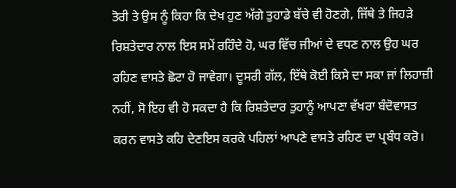ਤੋਰੀ ਤੇ ਉਸ ਨੂੰ ਕਿਹਾ ਕਿ ਦੇਖ ਹੁਣ ਅੱਗੇ ਤੁਹਾਡੇ ਬੱਚੇ ਵੀ ਹੋਣਗੇ, ਜਿੱਥੇ ਤੇ ਜਿਹੜੇ ਰਿਸ਼ਤੇਦਾਰ ਨਾਲ ਇਸ ਸਮੇਂ ਰਹਿੰਦੇ ਹੋ, ਘਰ ਵਿੱਚ ਜੀਆਂ ਦੇ ਵਧਣ ਨਾਲ ਉਹ ਘਰ ਰਹਿਣ ਵਾਸਤੇ ਛੋਟਾ ਹੋ ਜਾਵੇਗਾ। ਦੂਸਰੀ ਗੱਲ, ਇੱਥੇ ਕੋਈ ਕਿਸੇ ਦਾ ਸਕਾ ਜਾਂ ਲਿਹਾਜ਼ੀ ਨਹੀਂ, ਸੋ ਇਹ ਵੀ ਹੋ ਸਕਦਾ ਹੈ ਕਿ ਰਿਸ਼ਤੇਦਾਰ ਤੁਹਾਨੂੰ ਆਪਣਾ ਵੱਖਰਾ ਬੰਦੋਵਾਸਤ ਕਰਨ ਵਾਸਤੇ ਕਹਿ ਦੇਣਇਸ ਕਰਕੇ ਪਹਿਲਾਂ ਆਪਣੇ ਵਾਸਤੇ ਰਹਿਣ ਦਾ ਪ੍ਰਬੰਧ ਕਰੋ।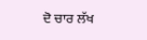ਦੋ ਚਾਰ ਲੱਖ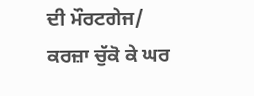ਦੀ ਮੌਰਟਗੇਜ/ ਕਰਜ਼ਾ ਚੁੱਕੋ ਕੇ ਘਰ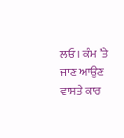ਲਓ। ਕੰਮ ’ਤੇ ਜਾਣ ਆਉਣ ਵਾਸਤੇ ਕਾਰ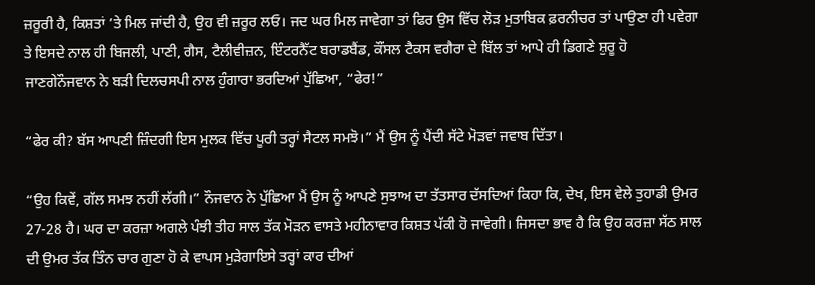ਜ਼ਰੂਰੀ ਹੈ, ਕਿਸ਼ਤਾਂ ’ਤੇ ਮਿਲ ਜਾਂਦੀ ਹੈ, ਉਹ ਵੀ ਜ਼ਰੂਰ ਲਓ। ਜਦ ਘਰ ਮਿਲ ਜਾਵੇਗਾ ਤਾਂ ਫਿਰ ਉਸ ਵਿੱਚ ਲੋੜ ਮੁਤਾਬਿਕ ਫ਼ਰਨੀਚਰ ਤਾਂ ਪਾਉਣਾ ਹੀ ਪਵੇਗਾ ਤੇ ਇਸਦੇ ਨਾਲ ਹੀ ਬਿਜਲੀ, ਪਾਣੀ, ਗੈਸ, ਟੈਲੀਵੀਜ਼ਨ, ਇੰਟਰਨੈੱਟ ਬਰਾਡਬੈਂਡ, ਕੌਂਸਲ ਟੈਕਸ ਵਗੈਰਾ ਦੇ ਬਿੱਲ ਤਾਂ ਆਪੇ ਹੀ ਡਿਗਣੇ ਸ਼ੁਰੂ ਹੋ ਜਾਣਗੇਨੌਜਵਾਨ ਨੇ ਬੜੀ ਦਿਲਚਸਪੀ ਨਾਲ ਹੁੰਗਾਰਾ ਭਰਦਿਆਂ ਪੁੱਛਿਆ, “ਫੇਰ!”

“ਫੇਰ ਕੀ? ਬੱਸ ਆਪਣੀ ਜ਼ਿੰਦਗੀ ਇਸ ਮੁਲਕ ਵਿੱਚ ਪੂਰੀ ਤਰ੍ਹਾਂ ਸੈਟਲ ਸਮਝੋ।” ਮੈਂ ਉਸ ਨੂੰ ਪੈਂਦੀ ਸੱਟੇ ਮੋੜਵਾਂ ਜਵਾਬ ਦਿੱਤਾ।

“ਉਹ ਕਿਵੇਂ, ਗੱਲ ਸਮਝ ਨਹੀਂ ਲੱਗੀ।” ਨੌਜਵਾਨ ਨੇ ਪੁੱਛਿਆ ਮੈਂ ਉਸ ਨੂੰ ਆਪਣੇ ਸੁਝਾਅ ਦਾ ਤੱਤਸਾਰ ਦੱਸਦਿਆਂ ਕਿਹਾ ਕਿ, ਦੇਖ, ਇਸ ਵੇਲੇ ਤੁਹਾਡੀ ਉਮਰ 27-28 ਹੈ। ਘਰ ਦਾ ਕਰਜ਼ਾ ਅਗਲੇ ਪੰਝੀ ਤੀਹ ਸਾਲ ਤੱਕ ਮੋੜਨ ਵਾਸਤੇ ਮਹੀਨਾਵਾਰ ਕਿਸ਼ਤ ਪੱਕੀ ਹੋ ਜਾਵੇਗੀ। ਜਿਸਦਾ ਭਾਵ ਹੈ ਕਿ ਉਹ ਕਰਜ਼ਾ ਸੱਠ ਸਾਲ ਦੀ ਉਮਰ ਤੱਕ ਤਿੰਨ ਚਾਰ ਗੁਣਾ ਹੋ ਕੇ ਵਾਪਸ ਮੁੜੇਗਾਇਸੇ ਤਰ੍ਹਾਂ ਕਾਰ ਦੀਆਂ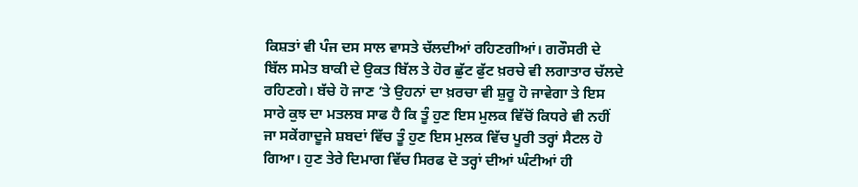ਕਿਸ਼ਤਾਂ ਵੀ ਪੰਜ ਦਸ ਸਾਲ ਵਾਸਤੇ ਚੱਲਦੀਆਂ ਰਹਿਣਗੀਆਂ। ਗਰੌਸਰੀ ਦੇ ਬਿੱਲ ਸਮੇਤ ਬਾਕੀ ਦੇ ਉਕਤ ਬਿੱਲ ਤੇ ਹੋਰ ਛੁੱਟ ਫੁੱਟ ਖ਼ਰਚੇ ਵੀ ਲਗਾਤਾਰ ਚੱਲਦੇ ਰਹਿਣਗੇ। ਬੱਚੇ ਹੋ ਜਾਣ ’ਤੇ ਉਹਨਾਂ ਦਾ ਖ਼ਰਚਾ ਵੀ ਸ਼ੁਰੂ ਹੋ ਜਾਵੇਗਾ ਤੇ ਇਸ ਸਾਰੇ ਕੁਝ ਦਾ ਮਤਲਬ ਸਾਫ ਹੈ ਕਿ ਤੂੰ ਹੁਣ ਇਸ ਮੁਲਕ ਵਿੱਚੋਂ ਕਿਧਰੇ ਵੀ ਨਹੀਂ ਜਾ ਸਕੇਂਗਾਦੂਜੇ ਸ਼ਬਦਾਂ ਵਿੱਚ ਤੂੰ ਹੁਣ ਇਸ ਮੁਲਕ ਵਿੱਚ ਪੂਰੀ ਤਰ੍ਹਾਂ ਸੈਟਲ ਹੋ ਗਿਆ। ਹੁਣ ਤੇਰੇ ਦਿਮਾਗ ਵਿੱਚ ਸਿਰਫ ਦੋ ਤਰ੍ਹਾਂ ਦੀਆਂ ਘੰਟੀਆਂ ਹੀ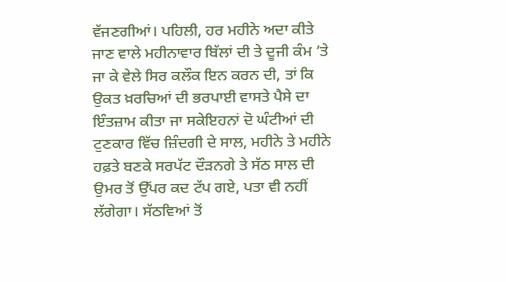ਵੱਜਣਗੀਆਂ। ਪਹਿਲੀ, ਹਰ ਮਹੀਨੇ ਅਦਾ ਕੀਤੇ ਜਾਣ ਵਾਲੇ ਮਹੀਨਾਵਾਰ ਬਿੱਲਾਂ ਦੀ ਤੇ ਦੂਜੀ ਕੰਮ ’ਤੇ ਜਾ ਕੇ ਵੇਲੇ ਸਿਰ ਕਲੌਕ ਇਨ ਕਰਨ ਦੀ, ਤਾਂ ਕਿ ਉਕਤ ਖ਼ਰਚਿਆਂ ਦੀ ਭਰਪਾਈ ਵਾਸਤੇ ਪੈਸੇ ਦਾ ਇੰਤਜ਼ਾਮ ਕੀਤਾ ਜਾ ਸਕੇਇਹਨਾਂ ਦੋ ਘੰਟੀਆਂ ਦੀ ਟੁਣਕਾਰ ਵਿੱਚ ਜ਼ਿੰਦਗੀ ਦੇ ਸਾਲ, ਮਹੀਨੇ ਤੇ ਮਹੀਨੇ ਹਫ਼ਤੇ ਬਣਕੇ ਸਰਪੱਟ ਦੌੜਨਗੇ ਤੇ ਸੱਠ ਸਾਲ ਦੀ ਉਮਰ ਤੋਂ ਉੱਪਰ ਕਦ ਟੱਪ ਗਏ, ਪਤਾ ਵੀ ਨਹੀਂ ਲੱਗੇਗਾ। ਸੱਠਵਿਆਂ ਤੋਂ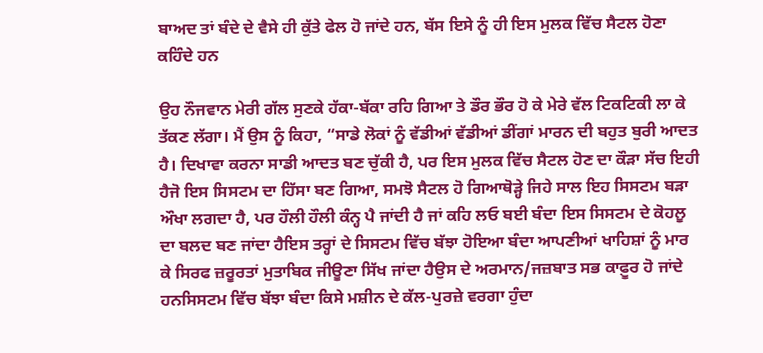ਬਾਅਦ ਤਾਂ ਬੰਦੇ ਦੇ ਵੈਸੇ ਹੀ ਕੁੱਤੇ ਫੇਲ ਹੋ ਜਾਂਦੇ ਹਨ, ਬੱਸ ਇਸੇ ਨੂੰ ਹੀ ਇਸ ਮੁਲਕ ਵਿੱਚ ਸੈਟਲ ਹੋਣਾ ਕਹਿੰਦੇ ਹਨ

ਉਹ ਨੌਜਵਾਨ ਮੇਰੀ ਗੱਲ ਸੁਣਕੇ ਹੱਕਾ-ਬੱਕਾ ਰਹਿ ਗਿਆ ਤੇ ਡੌਰ ਭੌਰ ਹੋ ਕੇ ਮੇਰੇ ਵੱਲ ਟਿਕਟਿਕੀ ਲਾ ਕੇ ਤੱਕਣ ਲੱਗਾ। ਮੈਂ ਉਸ ਨੂੰ ਕਿਹਾ, “ਸਾਡੇ ਲੋਕਾਂ ਨੂੰ ਵੱਡੀਆਂ ਵੱਡੀਆਂ ਡੀਂਗਾਂ ਮਾਰਨ ਦੀ ਬਹੁਤ ਬੁਰੀ ਆਦਤ ਹੈ। ਦਿਖਾਵਾ ਕਰਨਾ ਸਾਡੀ ਆਦਤ ਬਣ ਚੁੱਕੀ ਹੈ, ਪਰ ਇਸ ਮੁਲਕ ਵਿੱਚ ਸੈਟਲ ਹੋਣ ਦਾ ਕੌੜਾ ਸੱਚ ਇਹੀ ਹੈਜੋ ਇਸ ਸਿਸਟਮ ਦਾ ਹਿੱਸਾ ਬਣ ਗਿਆ, ਸਮਝੋ ਸੈਟਲ ਹੋ ਗਿਆਥੋੜ੍ਹੇ ਜਿਹੇ ਸਾਲ ਇਹ ਸਿਸਟਮ ਬੜਾ ਔਖਾ ਲਗਦਾ ਹੈ, ਪਰ ਹੌਲੀ ਹੌਲੀ ਕੰਨ੍ਹ ਪੈ ਜਾਂਦੀ ਹੈ ਜਾਂ ਕਹਿ ਲਓ ਬਈ ਬੰਦਾ ਇਸ ਸਿਸਟਮ ਦੇ ਕੋਹਲੂ ਦਾ ਬਲਦ ਬਣ ਜਾਂਦਾ ਹੈਇਸ ਤਰ੍ਹਾਂ ਦੇ ਸਿਸਟਮ ਵਿੱਚ ਬੱਝਾ ਹੋਇਆ ਬੰਦਾ ਆਪਣੀਆਂ ਖਾਹਿਸ਼ਾਂ ਨੂੰ ਮਾਰ ਕੇ ਸਿਰਫ ਜ਼ਰੂਰਤਾਂ ਮੁਤਾਬਿਕ ਜੀਊਣਾ ਸਿੱਖ ਜਾਂਦਾ ਹੈਉਸ ਦੇ ਅਰਮਾਨ/ਜਜ਼ਬਾਤ ਸਭ ਕਾਫ਼ੂਰ ਹੋ ਜਾਂਦੇ ਹਨਸਿਸਟਮ ਵਿੱਚ ਬੱਝਾ ਬੰਦਾ ਕਿਸੇ ਮਸ਼ੀਨ ਦੇ ਕੱਲ-ਪੁਰਜ਼ੇ ਵਰਗਾ ਹੁੰਦਾ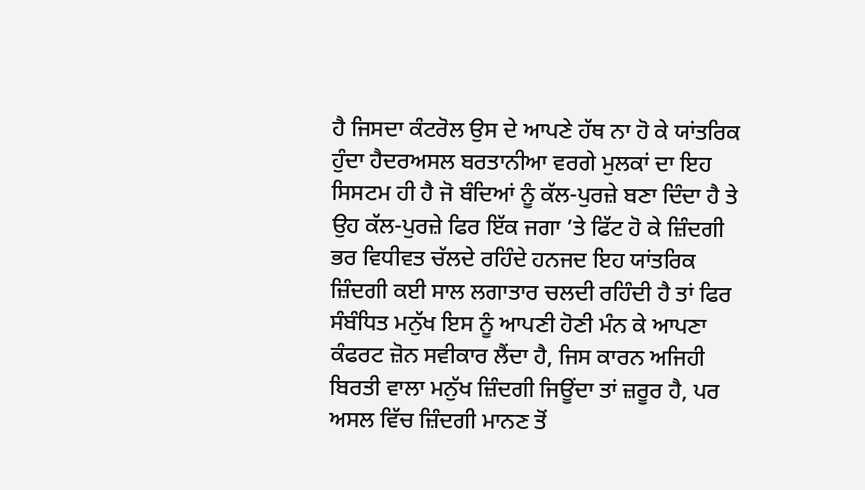ਹੈ ਜਿਸਦਾ ਕੰਟਰੋਲ ਉਸ ਦੇ ਆਪਣੇ ਹੱਥ ਨਾ ਹੋ ਕੇ ਯਾਂਤਰਿਕ ਹੁੰਦਾ ਹੈਦਰਅਸਲ ਬਰਤਾਨੀਆ ਵਰਗੇ ਮੁਲਕਾਂ ਦਾ ਇਹ ਸਿਸਟਮ ਹੀ ਹੈ ਜੋ ਬੰਦਿਆਂ ਨੂੰ ਕੱਲ-ਪੁਰਜ਼ੇ ਬਣਾ ਦਿੰਦਾ ਹੈ ਤੇ ਉਹ ਕੱਲ-ਪੁਰਜ਼ੇ ਫਿਰ ਇੱਕ ਜਗਾ ’ਤੇ ਫਿੱਟ ਹੋ ਕੇ ਜ਼ਿੰਦਗੀ ਭਰ ਵਿਧੀਵਤ ਚੱਲਦੇ ਰਹਿੰਦੇ ਹਨਜਦ ਇਹ ਯਾਂਤਰਿਕ ਜ਼ਿੰਦਗੀ ਕਈ ਸਾਲ ਲਗਾਤਾਰ ਚਲਦੀ ਰਹਿੰਦੀ ਹੈ ਤਾਂ ਫਿਰ ਸੰਬੰਧਿਤ ਮਨੁੱਖ ਇਸ ਨੂੰ ਆਪਣੀ ਹੋਣੀ ਮੰਨ ਕੇ ਆਪਣਾ ਕੰਫਰਟ ਜ਼ੋਨ ਸਵੀਕਾਰ ਲੈਂਦਾ ਹੈ, ਜਿਸ ਕਾਰਨ ਅਜਿਹੀ ਬਿਰਤੀ ਵਾਲਾ ਮਨੁੱਖ ਜ਼ਿੰਦਗੀ ਜਿਊਂਦਾ ਤਾਂ ਜ਼ਰੂਰ ਹੈ, ਪਰ ਅਸਲ ਵਿੱਚ ਜ਼ਿੰਦਗੀ ਮਾਨਣ ਤੋਂ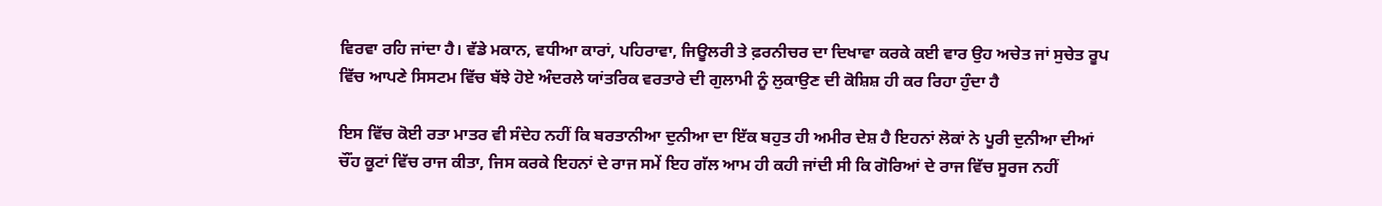ਵਿਰਵਾ ਰਹਿ ਜਾਂਦਾ ਹੈ। ਵੱਡੇ ਮਕਾਨ, ਵਧੀਆ ਕਾਰਾਂ, ਪਹਿਰਾਵਾ, ਜਿਊਲਰੀ ਤੇ ਫ਼ਰਨੀਚਰ ਦਾ ਦਿਖਾਵਾ ਕਰਕੇ ਕਈ ਵਾਰ ਉਹ ਅਚੇਤ ਜਾਂ ਸੁਚੇਤ ਰੂਪ ਵਿੱਚ ਆਪਣੇ ਸਿਸਟਮ ਵਿੱਚ ਬੱਝੇ ਹੋਏ ਅੰਦਰਲੇ ਯਾਂਤਰਿਕ ਵਰਤਾਰੇ ਦੀ ਗੁਲਾਮੀ ਨੂੰ ਲੁਕਾਉਣ ਦੀ ਕੋਸ਼ਿਸ਼ ਹੀ ਕਰ ਰਿਹਾ ਹੁੰਦਾ ਹੈ

ਇਸ ਵਿੱਚ ਕੋਈ ਰਤਾ ਮਾਤਰ ਵੀ ਸੰਦੇਹ ਨਹੀਂ ਕਿ ਬਰਤਾਨੀਆ ਦੁਨੀਆ ਦਾ ਇੱਕ ਬਹੁਤ ਹੀ ਅਮੀਰ ਦੇਸ਼ ਹੈ ਇਹਨਾਂ ਲੋਕਾਂ ਨੇ ਪੂਰੀ ਦੁਨੀਆ ਦੀਆਂ ਚੌਂਹ ਕੂਟਾਂ ਵਿੱਚ ਰਾਜ ਕੀਤਾ, ਜਿਸ ਕਰਕੇ ਇਹਨਾਂ ਦੇ ਰਾਜ ਸਮੇਂ ਇਹ ਗੱਲ ਆਮ ਹੀ ਕਹੀ ਜਾਂਦੀ ਸੀ ਕਿ ਗੋਰਿਆਂ ਦੇ ਰਾਜ ਵਿੱਚ ਸੂਰਜ ਨਹੀਂ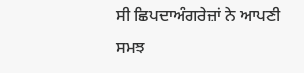ਸੀ ਛਿਪਦਾਅੰਗਰੇਜ਼ਾਂ ਨੇ ਆਪਣੀ ਸਮਝ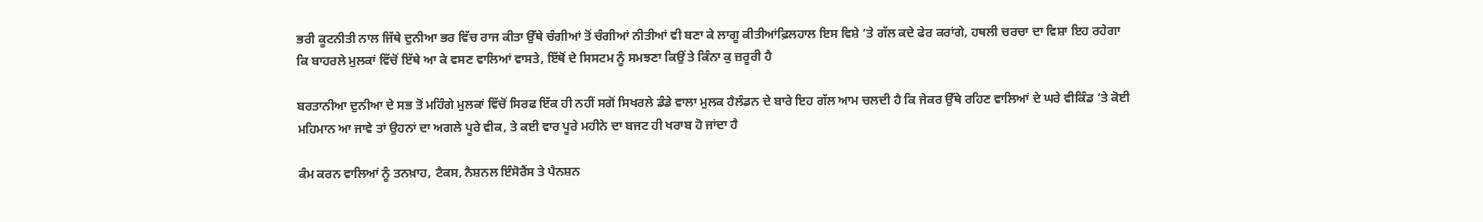ਭਰੀ ਕੂਟਨੀਤੀ ਨਾਲ ਜਿੱਥੇ ਦੁਨੀਆ ਭਰ ਵਿੱਚ ਰਾਜ ਕੀਤਾ ਉੱਥੇ ਚੰਗੀਆਂ ਤੋਂ ਚੰਗੀਆਂ ਨੀਤੀਆਂ ਵੀ ਬਣਾ ਕੇ ਲਾਗੂ ਕੀਤੀਆਂਫ਼ਿਲਹਾਲ ਇਸ ਵਿਸ਼ੇ ’ਤੇ ਗੱਲ ਕਦੇ ਫੇਰ ਕਰਾਂਗੇ, ਹਥਲੀ ਚਰਚਾ ਦਾ ਵਿਸ਼ਾ ਇਹ ਰਹੇਗਾ ਕਿ ਬਾਹਰਲੇ ਮੁਲਕਾਂ ਵਿੱਚੋਂ ਇੱਥੇ ਆ ਕੇ ਵਸਣ ਵਾਲਿਆਂ ਵਾਸਤੇ, ਇੱਥੋਂ ਦੇ ਸਿਸਟਮ ਨੂੰ ਸਮਝਣਾ ਕਿਉਂ ਤੇ ਕਿੰਨਾ ਕੁ ਜ਼ਰੂਰੀ ਹੈ

ਬਰਤਾਨੀਆ ਦੁਨੀਆ ਦੇ ਸਭ ਤੋਂ ਮਹਿੰਗੇ ਮੁਲਕਾਂ ਵਿੱਚੋਂ ਸਿਰਫ ਇੱਕ ਹੀ ਨਹੀਂ ਸਗੋਂ ਸਿਖਰਲੇ ਡੰਡੇ ਵਾਲਾ ਮੁਲਕ ਹੈਲੰਡਨ ਦੇ ਬਾਰੇ ਇਹ ਗੱਲ ਆਮ ਚਲਦੀ ਹੈ ਕਿ ਜੇਕਰ ਉੱਥੇ ਰਹਿਣ ਵਾਲਿਆਂ ਦੇ ਘਰੇ ਵੀਕਿੰਡ ’ਤੇ ਕੋਈ ਮਹਿਮਾਨ ਆ ਜਾਵੇ ਤਾਂ ਉਹਨਾਂ ਦਾ ਅਗਲੇ ਪੂਰੇ ਵੀਕ, ਤੇ ਕਈ ਵਾਰ ਪੂਰੇ ਮਹੀਨੇ ਦਾ ਬਜਟ ਹੀ ਖਰਾਬ ਹੋ ਜਾਂਦਾ ਹੈ

ਕੰਮ ਕਰਨ ਵਾਲਿਆਂ ਨੂੰ ਤਨਖ਼ਾਹ, ਟੈਕਸ, ਨੈਸ਼ਨਲ ਇੰਸੋਰੈਂਸ ਤੇ ਪੈਨਸ਼ਨ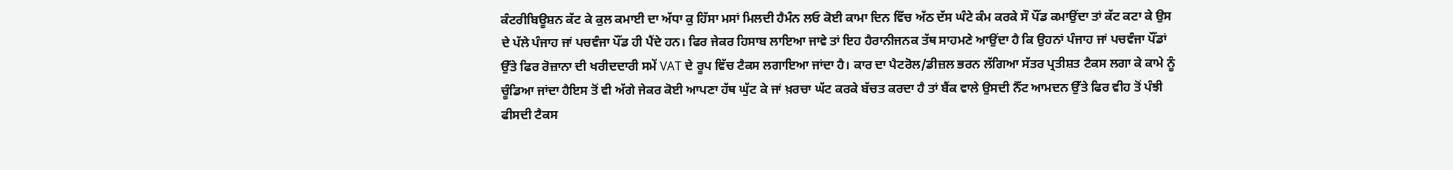ਕੰਟਰੀਬਿਊਸ਼ਨ ਕੱਟ ਕੇ ਕੁਲ ਕਮਾਈ ਦਾ ਅੱਧਾ ਕੁ ਹਿੱਸਾ ਮਸਾਂ ਮਿਲਦੀ ਹੈਮੰਨ ਲਓ ਕੋਈ ਕਾਮਾ ਦਿਨ ਵਿੱਚ ਅੱਠ ਦੱਸ ਘੰਟੇ ਕੰਮ ਕਰਕੇ ਸੌ ਪੌਂਡ ਕਮਾਉਂਦਾ ਤਾਂ ਕੱਟ ਕਟਾ ਕੇ ਉਸ ਦੇ ਪੱਲੇ ਪੰਜਾਹ ਜਾਂ ਪਚਵੰਜਾ ਪੌਂਡ ਹੀ ਪੈਂਦੇ ਹਨ। ਫਿਰ ਜੇਕਰ ਹਿਸਾਬ ਲਾਇਆ ਜਾਵੇ ਤਾਂ ਇਹ ਹੈਰਾਨੀਜਨਕ ਤੱਥ ਸਾਹਮਣੇ ਆਉਂਦਾ ਹੈ ਕਿ ਉਹਨਾਂ ਪੰਜਾਹ ਜਾਂ ਪਚਵੰਜਾ ਪੌਂਡਾਂ ਉੱਤੇ ਫਿਰ ਰੋਜ਼ਾਨਾ ਦੀ ਖਰੀਦਦਾਰੀ ਸਮੇਂ VAT ਦੇ ਰੂਪ ਵਿੱਚ ਟੈਕਸ ਲਗਾਇਆ ਜਾਂਦਾ ਹੈ। ਕਾਰ ਦਾ ਪੈਟਰੋਲ/ਡੀਜ਼ਲ ਭਰਨ ਲੱਗਿਆ ਸੱਤਰ ਪ੍ਰਤੀਸ਼ਤ ਟੈਕਸ ਲਗਾ ਕੇ ਕਾਮੇ ਨੂੰ ਚੂੰਡਿਆ ਜਾਂਦਾ ਹੈਇਸ ਤੋਂ ਵੀ ਅੱਗੇ ਜੇਕਰ ਕੋਈ ਆਪਣਾ ਹੱਥ ਘੁੱਟ ਕੇ ਜਾਂ ਖ਼ਰਚਾ ਘੱਟ ਕਰਕੇ ਬੱਚਤ ਕਰਦਾ ਹੈ ਤਾਂ ਬੈਂਕ ਵਾਲੇ ਉਸਦੀ ਨੈੱਟ ਆਮਦਨ ਉੱਤੇ ਫਿਰ ਵੀਹ ਤੋਂ ਪੰਝੀ ਫੀਸਦੀ ਟੈਕਸ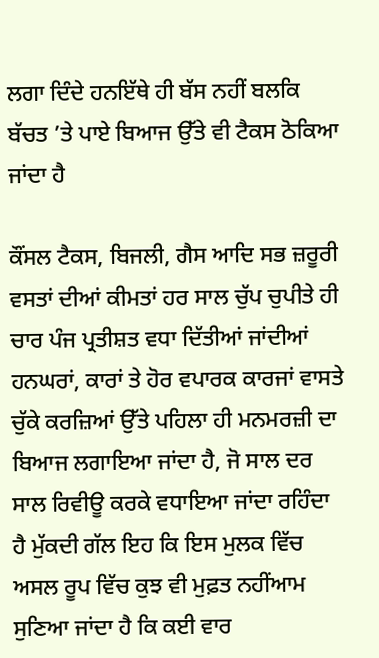ਲਗਾ ਦਿੰਦੇ ਹਨਇੱਥੇ ਹੀ ਬੱਸ ਨਹੀਂ ਬਲਕਿ ਬੱਚਤ ’ਤੇ ਪਾਏ ਬਿਆਜ ਉੱਤੇ ਵੀ ਟੈਕਸ ਠੋਕਿਆ ਜਾਂਦਾ ਹੈ

ਕੌਂਸਲ ਟੈਕਸ, ਬਿਜਲੀ, ਗੈਸ ਆਦਿ ਸਭ ਜ਼ਰੂਰੀ ਵਸਤਾਂ ਦੀਆਂ ਕੀਮਤਾਂ ਹਰ ਸਾਲ ਚੁੱਪ ਚੁਪੀਤੇ ਹੀ ਚਾਰ ਪੰਜ ਪ੍ਰਤੀਸ਼ਤ ਵਧਾ ਦਿੱਤੀਆਂ ਜਾਂਦੀਆਂ ਹਨਘਰਾਂ, ਕਾਰਾਂ ਤੇ ਹੋਰ ਵਪਾਰਕ ਕਾਰਜਾਂ ਵਾਸਤੇ ਚੁੱਕੇ ਕਰਜ਼ਿਆਂ ਉੱਤੇ ਪਹਿਲਾ ਹੀ ਮਨਮਰਜ਼ੀ ਦਾ ਬਿਆਜ ਲਗਾਇਆ ਜਾਂਦਾ ਹੈ, ਜੋ ਸਾਲ ਦਰ ਸਾਲ ਰਿਵੀਊ ਕਰਕੇ ਵਧਾਇਆ ਜਾਂਦਾ ਰਹਿੰਦਾ ਹੈ ਮੁੱਕਦੀ ਗੱਲ ਇਹ ਕਿ ਇਸ ਮੁਲਕ ਵਿੱਚ ਅਸਲ ਰੂਪ ਵਿੱਚ ਕੁਝ ਵੀ ਮੁਫ਼ਤ ਨਹੀਂਆਮ ਸੁਣਿਆ ਜਾਂਦਾ ਹੈ ਕਿ ਕਈ ਵਾਰ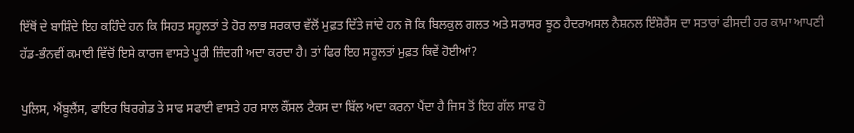ਇੱਥੋਂ ਦੇ ਬਾਸ਼ਿੰਦੇ ਇਹ ਕਹਿੰਦੇ ਹਨ ਕਿ ਸਿਹਤ ਸਹੂਲਤਾਂ ਤੇ ਹੋਰ ਲਾਭ ਸਰਕਾਰ ਵੱਲੋਂ ਮੁਫ਼ਤ ਦਿੱਤੇ ਜਾਂਦੇ ਹਨ ਜੋ ਕਿ ਬਿਲਕੁਲ ਗਲਤ ਅਤੇ ਸਰਾਸਰ ਝੂਠ ਹੈਦਰਅਸਲ ਨੈਸ਼ਨਲ ਇੰਸ਼ੋਰੈਂਸ ਦਾ ਸਤਾਰਾਂ ਫੀਸਦੀ ਹਰ ਕਾਮਾ ਆਪਣੀ ਹੱਡ-ਭੰਨਵੀਂ ਕਮਾਈ ਵਿੱਚੋਂ ਇਸੇ ਕਾਰਜ ਵਾਸਤੇ ਪੂਰੀ ਜ਼ਿੰਦਗੀ ਅਦਾ ਕਰਦਾ ਹੈ। ਤਾਂ ਫਿਰ ਇਹ ਸਹੂਲਤਾਂ ਮੁਫ਼ਤ ਕਿਵੇਂ ਹੋਈਆਂ?

ਪੁਲਿਸ, ਐਂਬੂਲੈਂਸ, ਫਾਇਰ ਬਿਰਗੇਡ ਤੇ ਸਾਫ ਸਫਾਈ ਵਾਸਤੇ ਹਰ ਸਾਲ ਕੌਂਸਲ ਟੈਕਸ ਦਾ ਬਿੱਲ ਅਦਾ ਕਰਨਾ ਪੈਂਦਾ ਹੈ ਜਿਸ ਤੋਂ ਇਹ ਗੱਲ ਸਾਫ ਹੋ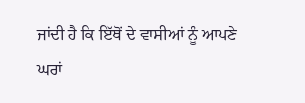ਜਾਂਦੀ ਹੈ ਕਿ ਇੱਥੋਂ ਦੇ ਵਾਸੀਆਂ ਨੂੰ ਆਪਣੇ ਘਰਾਂ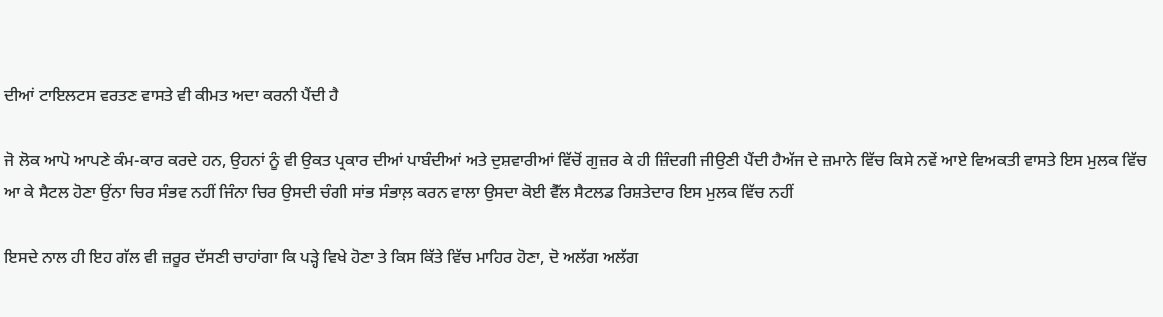ਦੀਆਂ ਟਾਇਲਟਸ ਵਰਤਣ ਵਾਸਤੇ ਵੀ ਕੀਮਤ ਅਦਾ ਕਰਨੀ ਪੈਂਦੀ ਹੈ

ਜੋ ਲੋਕ ਆਪੋ ਆਪਣੇ ਕੰਮ-ਕਾਰ ਕਰਦੇ ਹਨ, ਉਹਨਾਂ ਨੂੰ ਵੀ ਉਕਤ ਪ੍ਰਕਾਰ ਦੀਆਂ ਪਾਬੰਦੀਆਂ ਅਤੇ ਦੁਸ਼ਵਾਰੀਆਂ ਵਿੱਚੋਂ ਗੁਜ਼ਰ ਕੇ ਹੀ ਜ਼ਿੰਦਗੀ ਜੀਉਣੀ ਪੈਂਦੀ ਹੈਅੱਜ ਦੇ ਜ਼ਮਾਨੇ ਵਿੱਚ ਕਿਸੇ ਨਵੇਂ ਆਏ ਵਿਅਕਤੀ ਵਾਸਤੇ ਇਸ ਮੁਲਕ ਵਿੱਚ ਆ ਕੇ ਸੈਟਲ ਹੋਣਾ ਉਂਨਾ ਚਿਰ ਸੰਭਵ ਨਹੀਂ ਜਿੰਨਾ ਚਿਰ ਉਸਦੀ ਚੰਗੀ ਸਾਂਭ ਸੰਭਾਲ਼ ਕਰਨ ਵਾਲਾ ਉਸਦਾ ਕੋਈ ਵੈੱਲ ਸੈਟਲਡ ਰਿਸ਼ਤੇਦਾਰ ਇਸ ਮੁਲਕ ਵਿੱਚ ਨਹੀਂ

ਇਸਦੇ ਨਾਲ ਹੀ ਇਹ ਗੱਲ ਵੀ ਜ਼ਰੂਰ ਦੱਸਣੀ ਚਾਹਾਂਗਾ ਕਿ ਪੜ੍ਹੇ ਵਿਖੇ ਹੋਣਾ ਤੇ ਕਿਸ ਕਿੱਤੇ ਵਿੱਚ ਮਾਹਿਰ ਹੋਣਾ, ਦੋ ਅਲੱਗ ਅਲੱਗ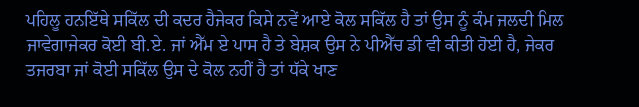ਪਹਿਲੂ ਹਨਇੱਥੇ ਸਕਿੱਲ ਦੀ ਕਦਰ ਹੈਜੇਕਰ ਕਿਸੇ ਨਵੇਂ ਆਏ ਕੋਲ ਸਕਿੱਲ ਹੈ ਤਾਂ ਉਸ ਨੂੰ ਕੰਮ ਜਲਦੀ ਮਿਲ ਜਾਵੇਗਾਜੇਕਰ ਕੋਈ ਬੀ.ਏ. ਜਾਂ ਐੱਮ ਏ ਪਾਸ ਹੈ ਤੇ ਬੇਸ਼ਕ ਉਸ ਨੇ ਪੀਐੱਚ ਡੀ ਵੀ ਕੀਤੀ ਹੋਈ ਹੈ, ਜੇਕਰ ਤਜਰਬਾ ਜਾਂ ਕੋਈ ਸਕਿੱਲ ਉਸ ਦੇ ਕੋਲ ਨਹੀਂ ਹੈ ਤਾਂ ਧੱਕੇ ਖਾਣ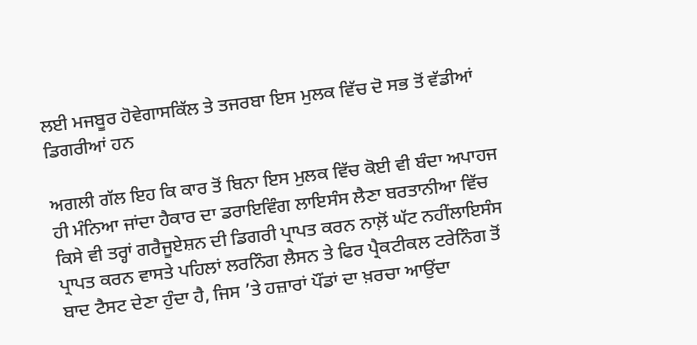ਲਈ ਮਜਬੂਰ ਹੋਵੇਗਾਸਕਿੱਲ ਤੇ ਤਜਰਬਾ ਇਸ ਮੁਲਕ ਵਿੱਚ ਦੋ ਸਭ ਤੋਂ ਵੱਡੀਆਂ ਡਿਗਰੀਆਂ ਹਨ

ਅਗਲੀ ਗੱਲ ਇਹ ਕਿ ਕਾਰ ਤੋਂ ਬਿਨਾ ਇਸ ਮੁਲਕ ਵਿੱਚ ਕੋਈ ਵੀ ਬੰਦਾ ਅਪਾਹਜ ਹੀ ਮੰਨਿਆ ਜਾਂਦਾ ਹੈਕਾਰ ਦਾ ਡਰਾਇਵਿੰਗ ਲਾਇਸੰਸ ਲੈਣਾ ਬਰਤਾਨੀਆ ਵਿੱਚ ਕਿਸੇ ਵੀ ਤਰ੍ਹਾਂ ਗਰੈਜੂਏਸ਼ਨ ਦੀ ਡਿਗਰੀ ਪ੍ਰਾਪਤ ਕਰਨ ਨਾਲ਼ੋਂ ਘੱਟ ਨਹੀਂਲਾਇਸੰਸ ਪ੍ਰਾਪਤ ਕਰਨ ਵਾਸਤੇ ਪਹਿਲਾਂ ਲਰਨਿੰਗ ਲੈਸਨ ਤੇ ਫਿਰ ਪ੍ਰੈਕਟੀਕਲ ਟਰੇਨਿੰਗ ਤੋਂ ਬਾਦ ਟੈਸਟ ਦੇਣਾ ਹੁੰਦਾ ਹੈ, ਜਿਸ ’ਤੇ ਹਜ਼ਾਰਾਂ ਪੌਂਡਾਂ ਦਾ ਖ਼ਰਚਾ ਆਉਂਦਾ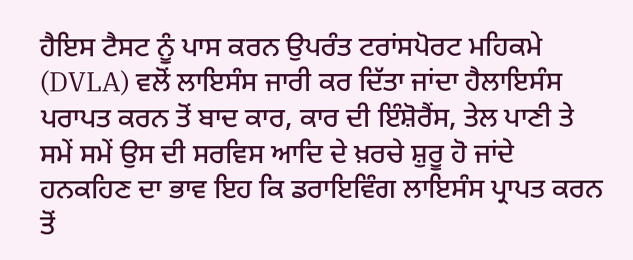ਹੈਇਸ ਟੈਸਟ ਨੂੰ ਪਾਸ ਕਰਨ ਉਪਰੰਤ ਟਰਾਂਸਪੋਰਟ ਮਹਿਕਮੇ (DVLA) ਵਲੋਂ ਲਾਇਸੰਸ ਜਾਰੀ ਕਰ ਦਿੱਤਾ ਜਾਂਦਾ ਹੈਲਾਇਸੰਸ ਪਰਾਪਤ ਕਰਨ ਤੋਂ ਬਾਦ ਕਾਰ, ਕਾਰ ਦੀ ਇੰਸ਼ੋਰੈਂਸ, ਤੇਲ ਪਾਣੀ ਤੇ ਸਮੇਂ ਸਮੇਂ ਉਸ ਦੀ ਸਰਵਿਸ ਆਦਿ ਦੇ ਖ਼ਰਚੇ ਸ਼ੁਰੂ ਹੋ ਜਾਂਦੇ ਹਨਕਹਿਣ ਦਾ ਭਾਵ ਇਹ ਕਿ ਡਰਾਇਵਿੰਗ ਲਾਇਸੰਸ ਪ੍ਰਾਪਤ ਕਰਨ ਤੋਂ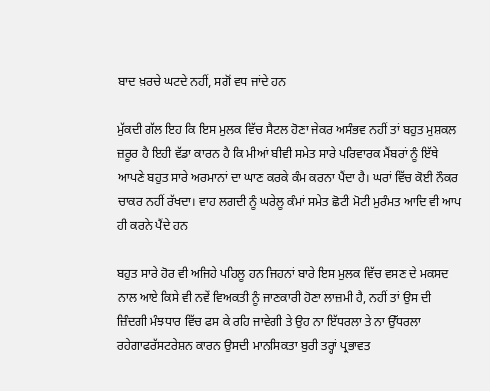ਬਾਦ ਖ਼ਰਚੇ ਘਟਦੇ ਨਹੀਂ, ਸਗੋਂ ਵਧ ਜਾਂਦੇ ਹਨ

ਮੁੱਕਦੀ ਗੱਲ ਇਹ ਕਿ ਇਸ ਮੁਲਕ ਵਿੱਚ ਸੈਟਲ ਹੋਣਾ ਜੇਕਰ ਅਸੰਭਵ ਨਹੀਂ ਤਾਂ ਬਹੁਤ ਮੁਸ਼ਕਲ ਜ਼ਰੂਰ ਹੈ ਇਹੀ ਵੱਡਾ ਕਾਰਨ ਹੈ ਕਿ ਮੀਆਂ ਬੀਵੀ ਸਮੇਤ ਸਾਰੇ ਪਰਿਵਾਰਕ ਮੈਂਬਰਾਂ ਨੂੰ ਇੱਥੇ ਆਪਣੇ ਬਹੁਤ ਸਾਰੇ ਅਰਮਾਨਾਂ ਦਾ ਘਾਣ ਕਰਕੇ ਕੰਮ ਕਰਨਾ ਪੈਂਦਾ ਹੈ। ਘਰਾਂ ਵਿੱਚ ਕੋਈ ਨੌਕਰ ਚਾਕਰ ਨਹੀਂ ਰੱਖਦਾ। ਵਾਹ ਲਗਦੀ ਨੂੰ ਘਰੇਲੂ ਕੰਮਾਂ ਸਮੇਤ ਛੋਟੀ ਮੋਟੀ ਮੁਰੰਮਤ ਆਦਿ ਵੀ ਆਪ ਹੀ ਕਰਨੇ ਪੈਂਦੇ ਹਨ

ਬਹੁਤ ਸਾਰੇ ਹੋਰ ਵੀ ਅਜਿਹੇ ਪਹਿਲੂ ਹਨ ਜਿਹਨਾਂ ਬਾਰੇ ਇਸ ਮੁਲਕ ਵਿੱਚ ਵਸਣ ਦੇ ਮਕਸਦ ਨਾਲ ਆਏ ਕਿਸੇ ਵੀ ਨਵੇਂ ਵਿਅਕਤੀ ਨੂੰ ਜਾਣਕਾਰੀ ਹੋਣਾ ਲਾਜ਼ਮੀ ਹੈ, ਨਹੀਂ ਤਾਂ ਉਸ ਦੀ ਜ਼ਿੰਦਗੀ ਮੰਝਧਾਰ ਵਿੱਚ ਫਸ ਕੇ ਰਹਿ ਜਾਵੇਗੀ ਤੇ ਉਹ ਨਾ ਇੱਧਰਲਾ ਤੇ ਨਾ ਉੱਧਰਲਾ ਰਹੇਗਾਫਰੱਸਟਰੇਸ਼ਨ ਕਾਰਨ ਉਸਦੀ ਮਾਨਸਿਕਤਾ ਬੁਰੀ ਤਰ੍ਹਾਂ ਪ੍ਰਭਾਵਤ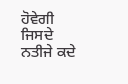ਹੋਵੇਗੀ ਜਿਸਦੇ ਨਤੀਜੇ ਕਦੇ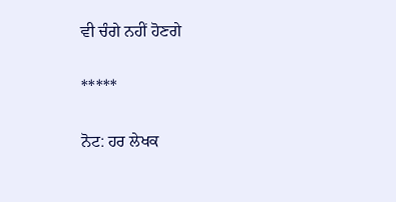ਵੀ ਚੰਗੇ ਨਹੀਂ ਹੋਣਗੇ

*****

ਨੋਟ: ਹਰ ਲੇਖਕ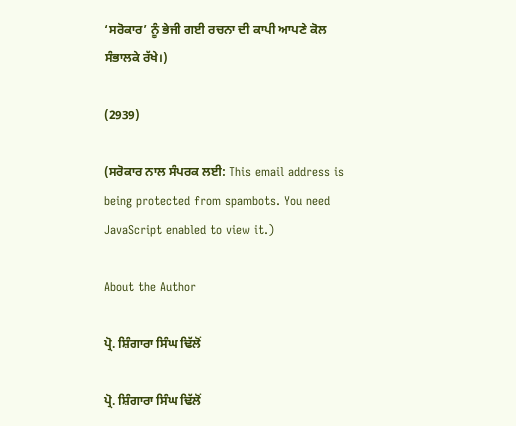‘ਸਰੋਕਾਰ’ ਨੂੰ ਭੇਜੀ ਗਈ ਰਚਨਾ ਦੀ ਕਾਪੀ ਆਪਣੇ ਕੋਲ ਸੰਭਾਲਕੇ ਰੱਖੇ।)

(2939)

(ਸਰੋਕਾਰ ਨਾਲ ਸੰਪਰਕ ਲਈ: This email address is being protected from spambots. You need JavaScript enabled to view it.)

About the Author

ਪ੍ਰੋ. ਸ਼ਿੰਗਾਰਾ ਸਿੰਘ ਢਿੱਲੋਂ

ਪ੍ਰੋ. ਸ਼ਿੰਗਾਰਾ ਸਿੰਘ ਢਿੱਲੋਂ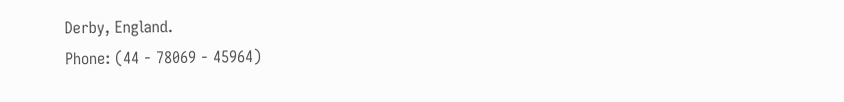Derby, England.
Phone: (44 - 78069 - 45964)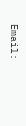Email: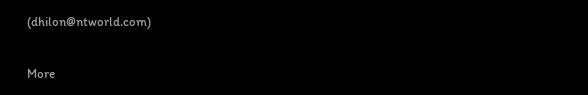(dhilon@ntworld.com)

More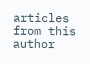articles from this author